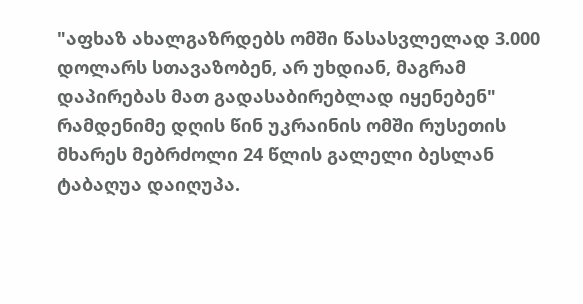"აფხაზ ახალგაზრდებს ომში წასასვლელად 3.000 დოლარს სთავაზობენ, არ უხდიან, მაგრამ დაპირებას მათ გადასაბირებლად იყენებენ"
რამდენიმე დღის წინ უკრაინის ომში რუსეთის მხარეს მებრძოლი 24 წლის გალელი ბესლან ტაბაღუა დაიღუპა.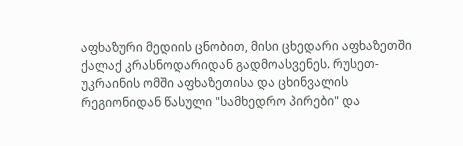აფხაზური მედიის ცნობით, მისი ცხედარი აფხაზეთში ქალაქ კრასნოდარიდან გადმოასვენეს. რუსეთ-უკრაინის ომში აფხაზეთისა და ცხინვალის რეგიონიდან წასული "სამხედრო პირები" და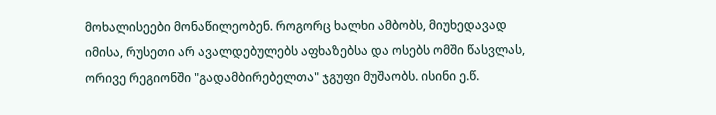მოხალისეები მონაწილეობენ. როგორც ხალხი ამბობს, მიუხედავად იმისა, რუსეთი არ ავალდებულებს აფხაზებსა და ოსებს ომში წასვლას, ორივე რეგიონში "გადამბირებელთა" ჯგუფი მუშაობს. ისინი ე.წ.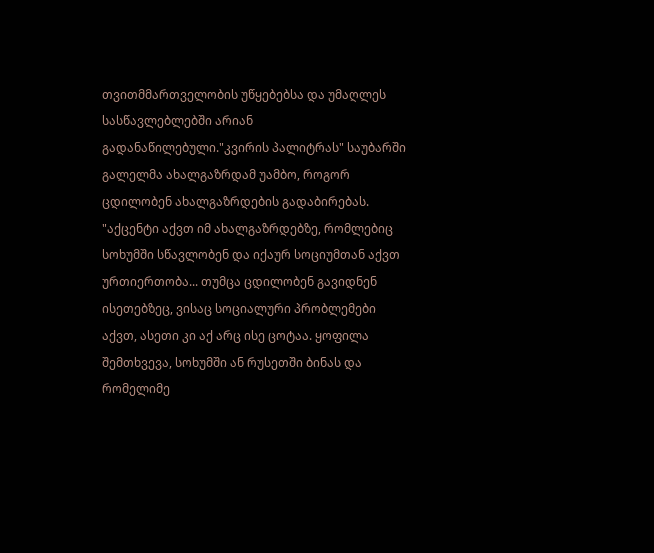თვითმმართველობის უწყებებსა და უმაღლეს სასწავლებლებში არიან გადანაწილებული."კვირის პალიტრას" საუბარში გალელმა ახალგაზრდამ უამბო, როგორ ცდილობენ ახალგაზრდების გადაბირებას. "აქცენტი აქვთ იმ ახალგაზრდებზე, რომლებიც სოხუმში სწავლობენ და იქაურ სოციუმთან აქვთ ურთიერთობა... თუმცა ცდილობენ გავიდნენ ისეთებზეც, ვისაც სოციალური პრობლემები აქვთ, ასეთი კი აქ არც ისე ცოტაა. ყოფილა შემთხვევა, სოხუმში ან რუსეთში ბინას და რომელიმე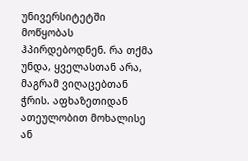უნივერსიტეტში მოწყობას ჰპირდებოდნენ. რა თქმა უნდა, ყველასთან არა, მაგრამ ვიღაცებთან ჭრის. აფხაზეთიდან ათეულობით მოხალისე ან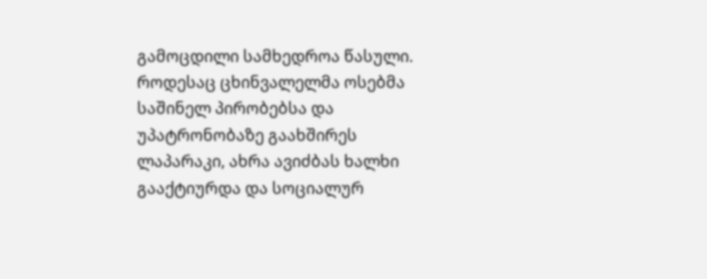გამოცდილი სამხედროა წასული. როდესაც ცხინვალელმა ოსებმა საშინელ პირობებსა და უპატრონობაზე გაახშირეს ლაპარაკი, ახრა ავიძბას ხალხი გააქტიურდა და სოციალურ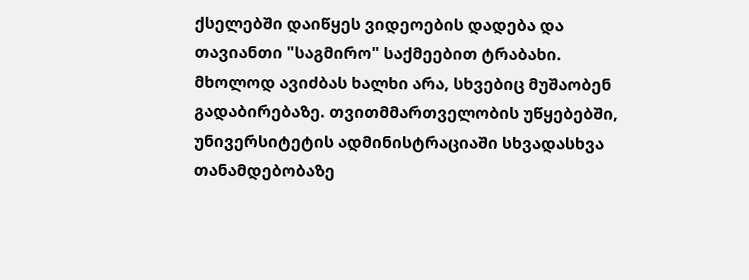ქსელებში დაიწყეს ვიდეოების დადება და თავიანთი "საგმირო" საქმეებით ტრაბახი. მხოლოდ ავიძბას ხალხი არა, სხვებიც მუშაობენ გადაბირებაზე. თვითმმართველობის უწყებებში, უნივერსიტეტის ადმინისტრაციაში სხვადასხვა თანამდებობაზე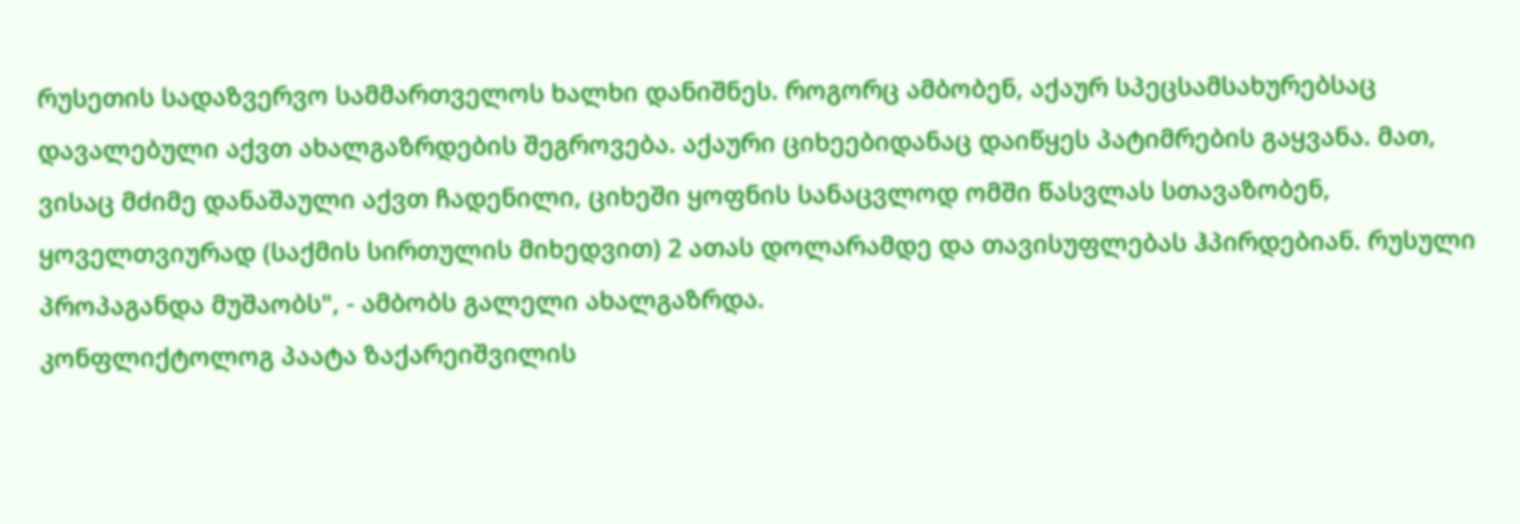რუსეთის სადაზვერვო სამმართველოს ხალხი დანიშნეს. როგორც ამბობენ, აქაურ სპეცსამსახურებსაც დავალებული აქვთ ახალგაზრდების შეგროვება. აქაური ციხეებიდანაც დაიწყეს პატიმრების გაყვანა. მათ, ვისაც მძიმე დანაშაული აქვთ ჩადენილი, ციხეში ყოფნის სანაცვლოდ ომში წასვლას სთავაზობენ, ყოველთვიურად (საქმის სირთულის მიხედვით) 2 ათას დოლარამდე და თავისუფლებას ჰპირდებიან. რუსული პროპაგანდა მუშაობს", - ამბობს გალელი ახალგაზრდა.
კონფლიქტოლოგ პაატა ზაქარეიშვილის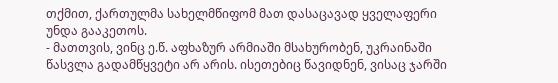თქმით, ქართულმა სახელმწიფომ მათ დასაცავად ყველაფერი უნდა გააკეთოს.
- მათთვის, ვინც ე.წ. აფხაზურ არმიაში მსახურობენ, უკრაინაში წასვლა გადამწყვეტი არ არის. ისეთებიც წავიდნენ, ვისაც ჯარში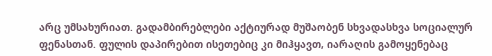არც უმსახურიათ. გადამბირებლები აქტიურად მუშაობენ სხვადასხვა სოციალურ ფენასთან. ფულის დაპირებით ისეთებიც კი მიჰყავთ, იარაღის გამოყენებაც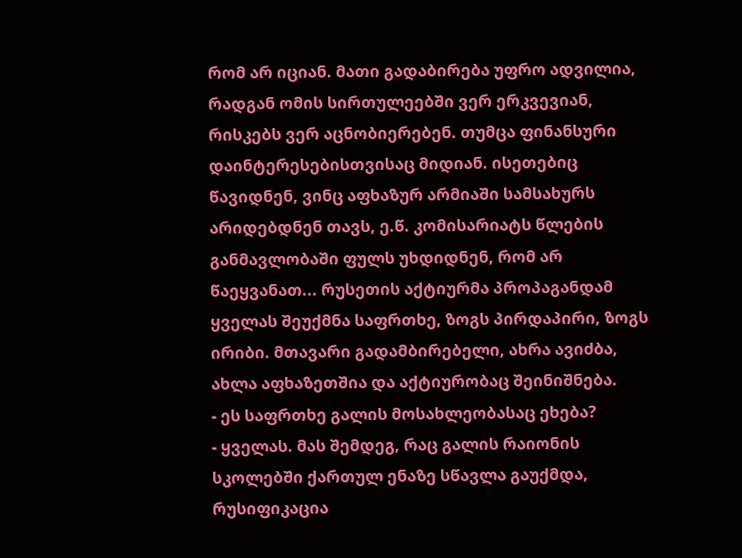რომ არ იციან. მათი გადაბირება უფრო ადვილია, რადგან ომის სირთულეებში ვერ ერკვევიან, რისკებს ვერ აცნობიერებენ. თუმცა ფინანსური დაინტერესებისთვისაც მიდიან. ისეთებიც წავიდნენ, ვინც აფხაზურ არმიაში სამსახურს არიდებდნენ თავს, ე.წ. კომისარიატს წლების განმავლობაში ფულს უხდიდნენ, რომ არ წაეყვანათ... რუსეთის აქტიურმა პროპაგანდამ ყველას შეუქმნა საფრთხე, ზოგს პირდაპირი, ზოგს ირიბი. მთავარი გადამბირებელი, ახრა ავიძბა, ახლა აფხაზეთშია და აქტიურობაც შეინიშნება.
- ეს საფრთხე გალის მოსახლეობასაც ეხება?
- ყველას. მას შემდეგ, რაც გალის რაიონის სკოლებში ქართულ ენაზე სწავლა გაუქმდა, რუსიფიკაცია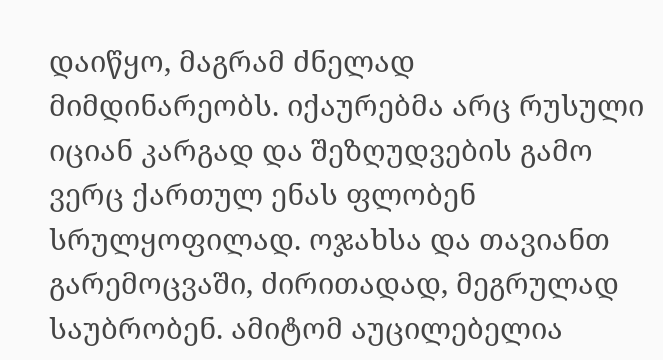დაიწყო, მაგრამ ძნელად მიმდინარეობს. იქაურებმა არც რუსული იციან კარგად და შეზღუდვების გამო ვერც ქართულ ენას ფლობენ სრულყოფილად. ოჯახსა და თავიანთ გარემოცვაში, ძირითადად, მეგრულად საუბრობენ. ამიტომ აუცილებელია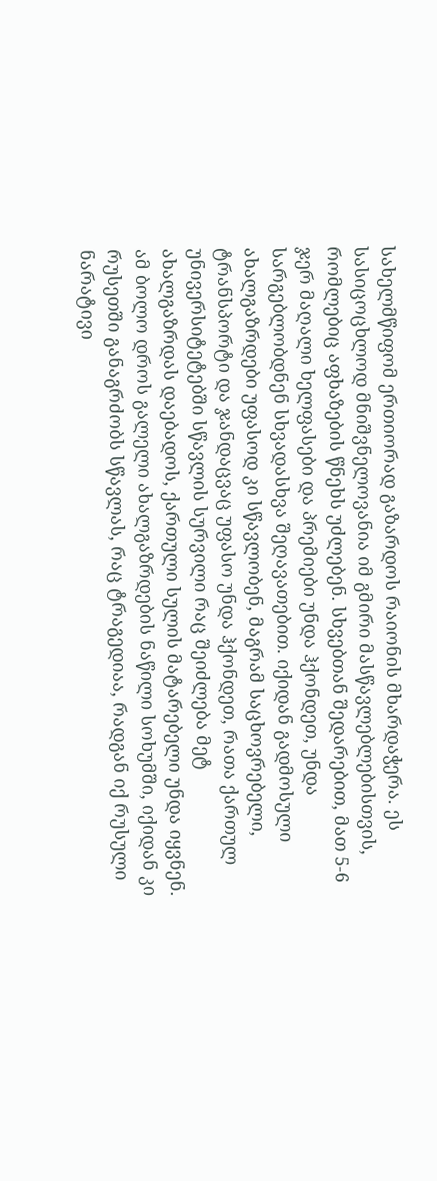სახელმწიფომ ერთიორად გაზარდოს რაიონის მხარდაჭერა. ეს სასიცოცხლოდ მნიშვნელოვანია იმ გმირი მასწავლებლებისთვის, რომლებიც აფხაზების წნეხს უძლებენ. სხვებთან შედარებით, მათ 5-6 ჯერ მაღალი ხელფასები და პრემიები უნდა ჰქონდეთ, უნდა სარგებლობდნენ სხვადასხვა შეღავათებით. იქიდან გადმოსული ახალგაზრდები უფასოდ კი სწავლობენ, მაგრამ საცხოვრებელი, ტრანსპორტი და ჯანდაცვაც უფასო უნდა ჰქონდეთ, რათა ქართულ უნივერსიტეტებში სწავლის სურვილი რაც შეიძლება მეტ ახალგაზრდას დაებადოს, ქართული სულის მატარებელი უნდა იყვნენ. ამ ბოლო დროს გალელი ახალგაზრდების ნაწილი სოხუმში, იქიდან კი რუსეთში განაგრძობს სწავლას, რაც ტრაგედიაა, რადგან იქ რუსული ნარატივი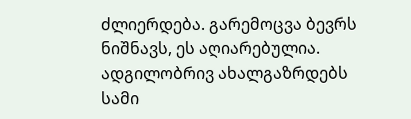ძლიერდება. გარემოცვა ბევრს ნიშნავს, ეს აღიარებულია. ადგილობრივ ახალგაზრდებს სამი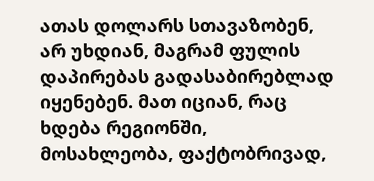ათას დოლარს სთავაზობენ, არ უხდიან, მაგრამ ფულის დაპირებას გადასაბირებლად იყენებენ. მათ იციან, რაც ხდება რეგიონში, მოსახლეობა, ფაქტობრივად,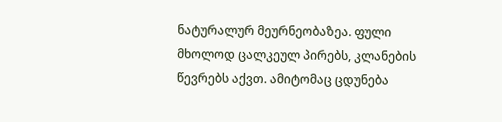ნატურალურ მეურნეობაზეა. ფული მხოლოდ ცალკეულ პირებს, კლანების წევრებს აქვთ. ამიტომაც ცდუნება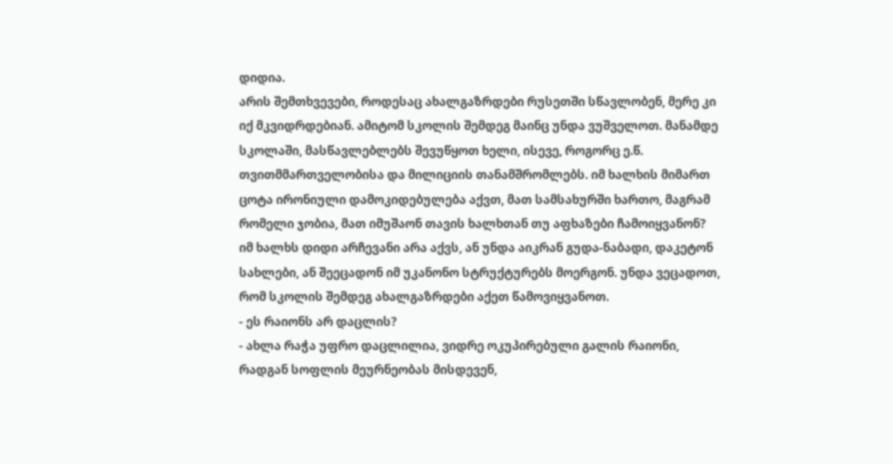დიდია.
არის შემთხვევები, როდესაც ახალგაზრდები რუსეთში სწავლობენ, მერე კი იქ მკვიდრდებიან. ამიტომ სკოლის შემდეგ მაინც უნდა ვუშველოთ. მანამდე სკოლაში, მასწავლებლებს შევუწყოთ ხელი, ისევე, როგორც ე.წ. თვითმმართველობისა და მილიციის თანამშრომლებს. იმ ხალხის მიმართ ცოტა ირონიული დამოკიდებულება აქვთ, მათ სამსახურში ხართო, მაგრამ რომელი ჯობია, მათ იმუშაონ თავის ხალხთან თუ აფხაზები ჩამოიყვანონ? იმ ხალხს დიდი არჩევანი არა აქვს, ან უნდა აიკრან გუდა-ნაბადი, დაკეტონ სახლები, ან შეეცადონ იმ უკანონო სტრუქტურებს მოერგონ. უნდა ვეცადოთ, რომ სკოლის შემდეგ ახალგაზრდები აქეთ წამოვიყვანოთ.
- ეს რაიონს არ დაცლის?
- ახლა რაჭა უფრო დაცლილია, ვიდრე ოკუპირებული გალის რაიონი, რადგან სოფლის მეურნეობას მისდევენ,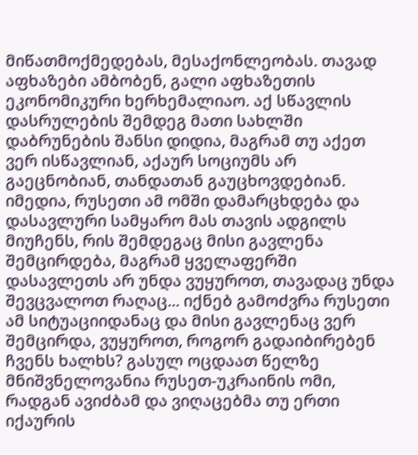მიწათმოქმედებას, მესაქონლეობას. თავად აფხაზები ამბობენ, გალი აფხაზეთის ეკონომიკური ხერხემალიაო. აქ სწავლის დასრულების შემდეგ მათი სახლში დაბრუნების შანსი დიდია, მაგრამ თუ აქეთ ვერ ისწავლიან, აქაურ სოციუმს არ გაეცნობიან, თანდათან გაუცხოვდებიან. იმედია, რუსეთი ამ ომში დამარცხდება და დასავლური სამყარო მას თავის ადგილს მიუჩენს, რის შემდეგაც მისი გავლენა შემცირდება, მაგრამ ყველაფერში დასავლეთს არ უნდა ვუყუროთ, თავადაც უნდა შევცვალოთ რაღაც... იქნებ გამოძვრა რუსეთი ამ სიტუაციიდანაც და მისი გავლენაც ვერ შემცირდა, ვუყუროთ, როგორ გადაიბირებენ ჩვენს ხალხს? გასულ ოცდაათ წელზე მნიშვნელოვანია რუსეთ-უკრაინის ომი, რადგან ავიძბამ და ვიღაცებმა თუ ერთი იქაურის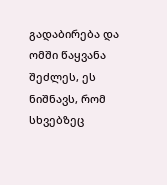გადაბირება და ომში წაყვანა შეძლეს, ეს ნიშნავს, რომ სხვებზეც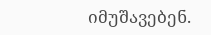იმუშავებენ.